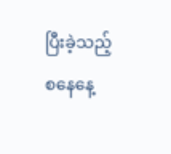ပြီးခဲ့သည့် စနေနေ့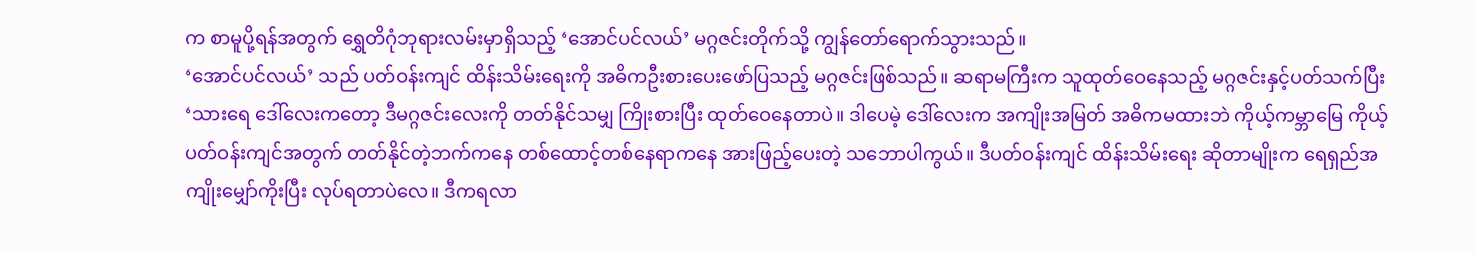က စာမူပို့ရန်အတွက် ရွှေတိဂုံဘုရားလမ်းမှာရှိသည့် ‘အောင်ပင်လယ်’ မဂ္ဂဇင်းတိုက်သို့ ကျွန်တော်ရောက်သွားသည်။
‘အောင်ပင်လယ်’ သည် ပတ်ဝန်းကျင် ထိန်းသိမ်းရေးကို အဓိကဦးစားပေးဖော်ပြသည့် မဂ္ဂဇင်းဖြစ်သည်။ ဆရာမကြီးက သူထုတ်ဝေနေသည့် မဂ္ဂဇင်းနှင့်ပတ်သက်ပြီး ‘သားရေ ဒေါ်လေးကတော့ ဒီမဂ္ဂဇင်းလေးကို တတ်နိုင်သမျှ ကြိုးစားပြီး ထုတ်ဝေနေတာပဲ။ ဒါပေမဲ့ ဒေါ်လေးက အကျိုးအမြတ် အဓိကမထားဘဲ ကိုယ့်ကမ္ဘာမြေ ကိုယ့်ပတ်ဝန်းကျင်အတွက် တတ်နိုင်တဲ့ဘက်ကနေ တစ်ထောင့်တစ်နေရာကနေ အားဖြည့်ပေးတဲ့ သဘောပါကွယ်။ ဒီပတ်ဝန်းကျင် ထိန်းသိမ်းရေး ဆိုတာမျိုးက ရေရှည်အကျိုးမျှော်ကိုးပြီး လုပ်ရတာပဲလေ။ ဒီကရလာ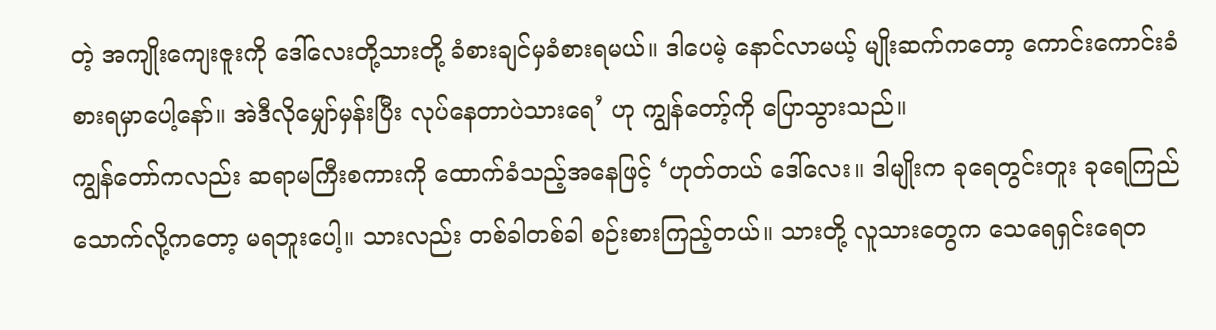တဲ့ အကျိုးကျေးဇူးကို ဒေါ်လေးတို့သားတို့ ခံစားချင်မှခံစားရမယ်။ ဒါပေမဲ့ နောင်လာမယ့် မျိုးဆက်ကတော့ ကောင်းကောင်းခံစားရမှာပေါ့နော်။ အဲဒီလိုမျှော်မှန်းပြီး လုပ်နေတာပဲသားရေ’ ဟု ကျွန်တော့်ကို ပြောသွားသည်။
ကျွန်တော်ကလည်း ဆရာမကြီးစကားကို ထောက်ခံသည့်အနေဖြင့် ‘ဟုတ်တယ် ဒေါ်လေး။ ဒါမျိုးက ခုရေတွင်းတူး ခုရေကြည်သောက်လို့ကတော့ မရဘူးပေါ့။ သားလည်း တစ်ခါတစ်ခါ စဉ်းစားကြည့်တယ်။ သားတို့ လူသားတွေက သေရေရှင်းရေတ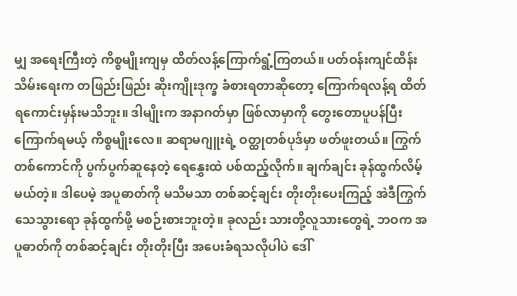မျှ အရေးကြီးတဲ့ ကိစ္စမျိုးကျမှ ထိတ်လန့်ကြောက်ရွံ့ကြတယ်။ ပတ်ဝန်းကျင်ထိန်းသိမ်းရေးက တဖြည်းဖြည်း ဆိုးကျိုးဒုက္ခ ခံစားရတာဆိုတော့ ကြောက်ရလန့်ရ ထိတ်ရကောင်းမှန်းမသိဘူး။ ဒါမျိုးက အနာဂတ်မှာ ဖြစ်လာမှာကို တွေးတောပူပန်ပြီး ကြောက်ရမယ့် ကိစ္စမျိုးလေ။ ဆရာမဂျူးရဲ့ ဝတ္ထုတစ်ပုဒ်မှာ ဖတ်ဖူးတယ်။ ကြွက်တစ်ကောင်ကို ပွက်ပွက်ဆူနေတဲ့ ရေနွှေးထဲ ပစ်ထည့်လိုက်။ ချက်ချင်း ခုန်ထွက်လိမ့်မယ်တဲ့။ ဒါပေမဲ့ အပူဓာတ်ကို မသိမသာ တစ်ဆင့်ချင်း တိုးတိုးပေးကြည့် အဲဒီကြွက် သေသွားရော ခုန်ထွက်ဖို့ မစဉ်းစားဘူးတဲ့။ ခုလည်း သားတို့လူသားတွေရဲ့ ဘဝက အပူဓာတ်ကို တစ်ဆင့်ချင်း တိုးတိုးပြီး အပေးခံရသလိုပါပဲ ဒေါ်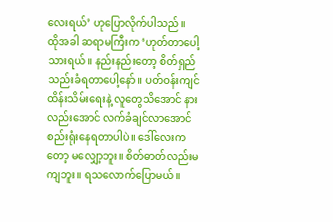လေးရယ်’ ဟုပြောလိုက်ပါသည်။
ထိုအခါ ဆရာမကြီးက ‘ဟုတ်တာပေါ့ သားရယ်။ နည်းနည်းတော့ စိတ်ရှည်သည်းခံရတာပေါ့နော်။ ပတ်ဝန်းကျင်ထိန်းသိမ်းရေးနဲ့ လူတွေသိအောင် နားလည်းအောင် လက်ခံချင်လာအောင် စည်းရုံးနေရတာပါပဲ။ ဒေါ်လေးကတော့ မလျှော့ဘူး။ စိတ်ဓာတ်လည်းမကျဘူး။ ရသလောက်ပြောမယ်။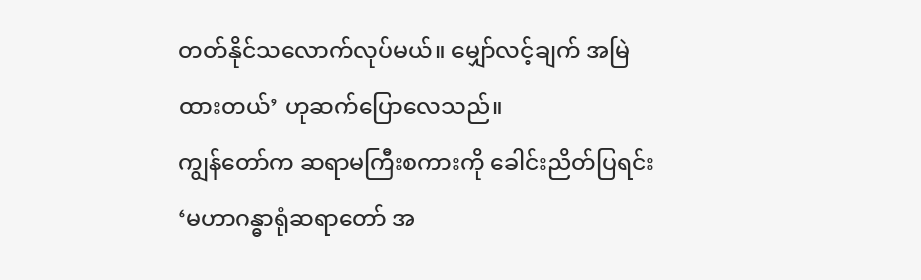တတ်နိုင်သလောက်လုပ်မယ်။ မျှော်လင့်ချက် အမြဲထားတယ်’ ဟုဆက်ပြောလေသည်။
ကျွန်တော်က ဆရာမကြီးစကားကို ခေါင်းညိတ်ပြရင်း ‘မဟာဂန္ဓာရုံဆရာတော် အ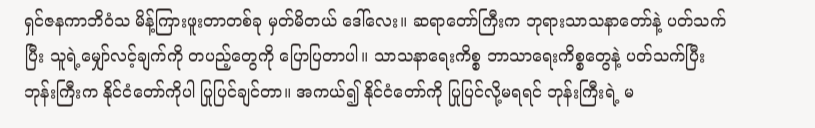ရှင်ဇနကာဘိဝံသ မိန့်ကြားဖူးတာတစ်ခု မှတ်မိတယ် ဒေါ်လေး။ ဆရာတော်ကြီးက ဘုရားသာသနာတော်နဲ့ ပတ်သက်ပြီး သူရဲ့မျှော်လင့်ချက်ကို တပည့်တွေကို ပြောပြတာပါ။ သာသနာရေးကိစ္စ ဘာသာရေးကိစ္စတွေနဲ့ ပတ်သက်ပြီး ဘုန်းကြီးက နိုင်ငံတော်ကိုပါ ပြုပြင်ချင်တာ။ အကယ်၍ နိုင်ငံတော်ကို ပြုပြင်လို့မရရင် ဘုန်းကြီးရဲ့ မ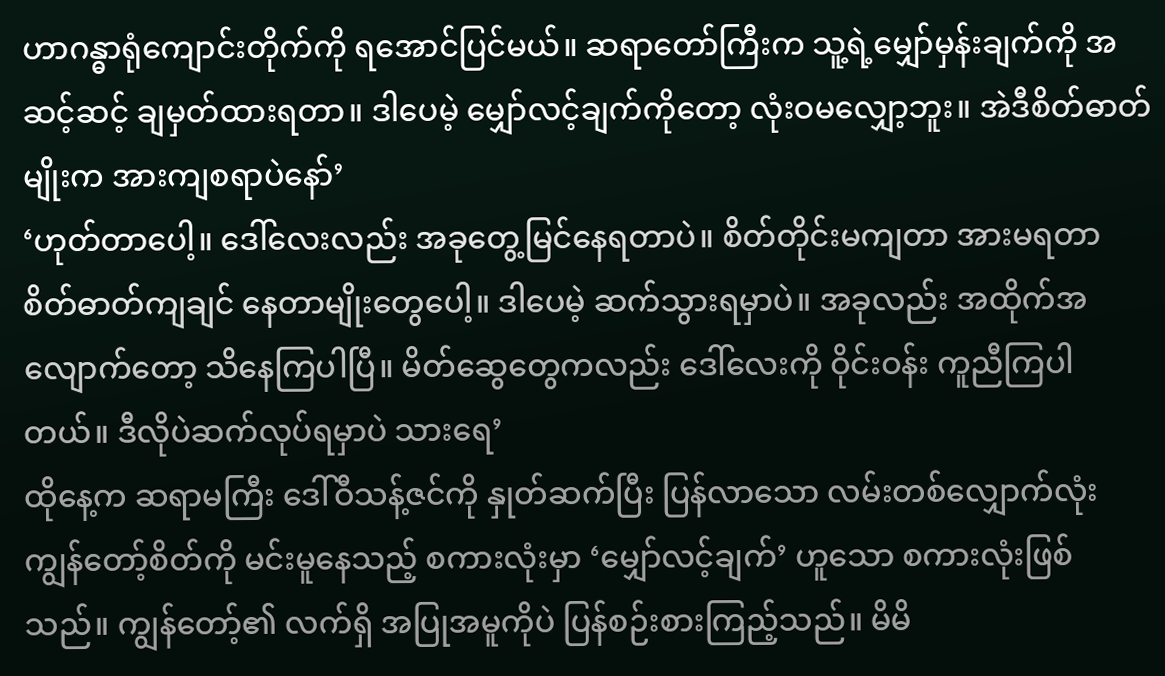ဟာဂန္ဓာရုံကျောင်းတိုက်ကို ရအောင်ပြင်မယ်။ ဆရာတော်ကြီးက သူ့ရဲ့မျှော်မှန်းချက်ကို အဆင့်ဆင့် ချမှတ်ထားရတာ။ ဒါပေမဲ့ မျှော်လင့်ချက်ကိုတော့ လုံးဝမလျှော့ဘူး။ အဲဒီစိတ်ဓာတ်မျိုးက အားကျစရာပဲနော်’
‘ဟုတ်တာပေါ့။ ဒေါ်လေးလည်း အခုတွေ့မြင်နေရတာပဲ။ စိတ်တိုင်းမကျတာ အားမရတာ စိတ်ဓာတ်ကျချင် နေတာမျိုးတွေပေါ့။ ဒါပေမဲ့ ဆက်သွားရမှာပဲ။ အခုလည်း အထိုက်အလျောက်တော့ သိနေကြပါပြီ။ မိတ်ဆွေတွေကလည်း ဒေါ်လေးကို ဝိုင်းဝန်း ကူညီကြပါတယ်။ ဒီလိုပဲဆက်လုပ်ရမှာပဲ သားရေ’
ထိုနေ့က ဆရာမကြီး ဒေါ်ဝီသန့်ဇင်ကို နှုတ်ဆက်ပြီး ပြန်လာသော လမ်းတစ်လျှောက်လုံး ကျွန်တော့်စိတ်ကို မင်းမူနေသည့် စကားလုံးမှာ ‘မျှော်လင့်ချက်’ ဟူသော စကားလုံးဖြစ်သည်။ ကျွန်တော့်၏ လက်ရှိ အပြုအမူကိုပဲ ပြန်စဉ်းစားကြည့်သည်။ မိမိ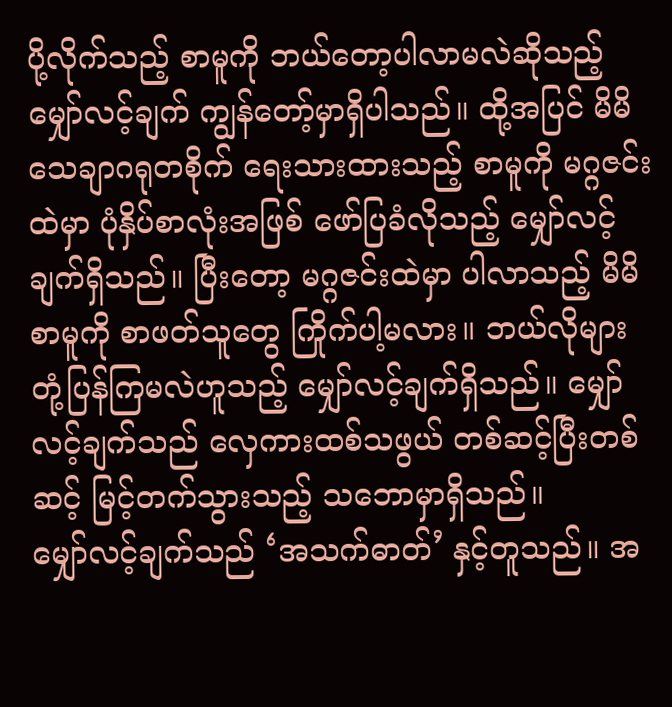ပို့လိုက်သည့် စာမူကို ဘယ်တော့ပါလာမလဲဆိုသည့် မျှော်လင့်ချက် ကျွန်တော့်မှာရှိပါသည်။ ထို့အပြင် မိမိသေချာဂရုတစိုက် ရေးသားထားသည့် စာမူကို မဂ္ဂဇင်းထဲမှာ ပုံနှိပ်စာလုံးအဖြစ် ဖော်ပြခံလိုသည့် မျှော်လင့်ချက်ရှိသည်။ ပြီးတော့ မဂ္ဂဇင်းထဲမှာ ပါလာသည့် မိမိစာမူကို စာဖတ်သူတွေ ကြိုက်ပါ့မလား။ ဘယ်လိုများ တုံ့ပြန်ကြမလဲဟူသည့် မျှော်လင့်ချက်ရှိသည်။ မျှော်လင့်ချက်သည် လှေကားထစ်သဖွယ် တစ်ဆင့်ပြီးတစ်ဆင့် မြင့်တက်သွားသည့် သဘောမှာရှိသည်။
မျှော်လင့်ချက်သည် ‘အသက်ဓာတ်’ နှင့်တူသည်။ အ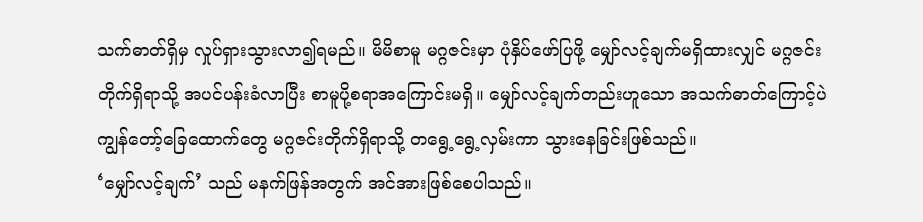သက်ဓာတ်ရှိမှ လှုပ်ရှားသွားလာ၍ရမည်။ မိမိစာမူ မဂ္ဂဇင်းမှာ ပုံနှိပ်ဖော်ပြဖို့ မျှော်လင့်ချက်မရှိထားလျှင် မဂ္ဂဇင်းတိုက်ရှိရာသို့ အပင်ပန်းခံလာပြီး စာမူပို့စရာအကြောင်းမရှိ။ မျှော်လင့်ချက်တည်းဟူသော အသက်ဓာတ်ကြောင့်ပဲ ကျွန်တော့်ခြေထောက်တွေ မဂ္ဂဇင်းတိုက်ရှိရာသို့ တရွေ့ရွေ့လှမ်းကာ သွားနေခြင်းဖြစ်သည်။
‘မျှော်လင့်ချက်’ သည် မနက်ဖြန်အတွက် အင်အားဖြစ်စေပါသည်။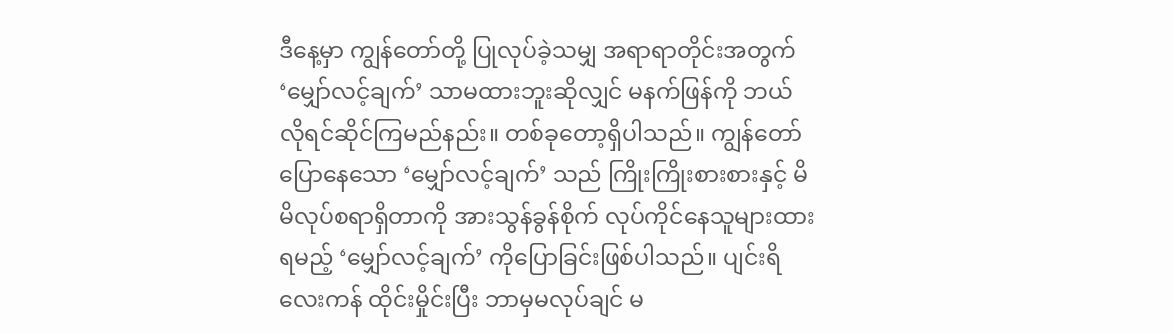ဒီနေ့မှာ ကျွန်တော်တို့ ပြုလုပ်ခဲ့သမျှ အရာရာတိုင်းအတွက် ‘မျှော်လင့်ချက်’ သာမထားဘူးဆိုလျှင် မနက်ဖြန်ကို ဘယ်လိုရင်ဆိုင်ကြမည်နည်း။ တစ်ခုတော့ရှိပါသည်။ ကျွန်တော်ပြောနေသော ‘မျှော်လင့်ချက်’ သည် ကြိုးကြိုးစားစားနှင့် မိမိလုပ်စရာရှိတာကို အားသွန်ခွန်စိုက် လုပ်ကိုင်နေသူများထားရမည့် ‘မျှော်လင့်ချက်’ ကိုပြောခြင်းဖြစ်ပါသည်။ ပျင်းရိလေးကန် ထိုင်းမှိုင်းပြီး ဘာမှမလုပ်ချင် မ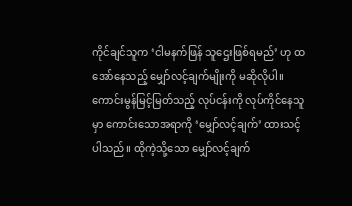ကိုင်ချင်သူက ‘ငါမနက်ဖြန် သူဌေးဖြစ်ရမည်’ ဟု ထအော်နေသည့် မျှော်လင့်ချက်မျိုးကို မဆိုလိုပါ။ ကောင်းမွန်မြင့်မြတ်သည့် လုပ်ငန်းကို လုပ်ကိုင်နေသူမှာ ကောင်းသောအရာကို ‘မျှော်လင့်ချက်’ ထားသင့်ပါသည်။ ထိုကဲ့သို့သော မျှော်လင့်ချက်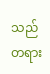သည် တရား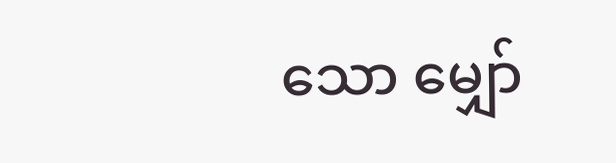သော မျှော်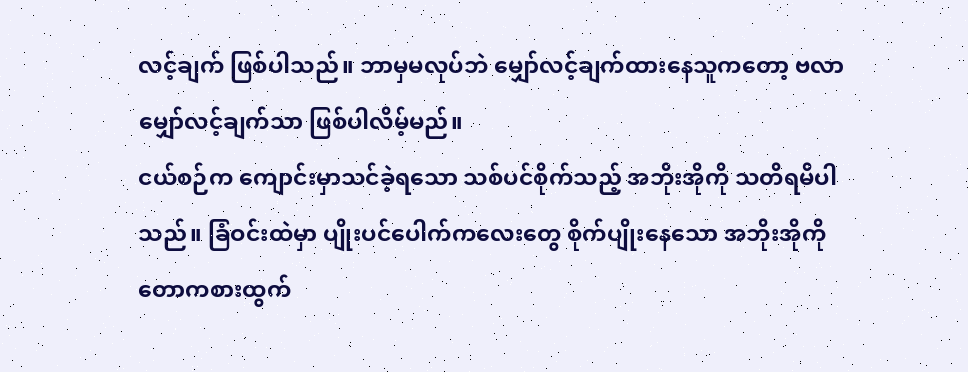လင့်ချက် ဖြစ်ပါသည်။ ဘာမှမလုပ်ဘဲ မျှော်လင့်ချက်ထားနေသူကတော့ ဗလာမျှော်လင့်ချက်သာ ဖြစ်ပါလိမ့်မည်။
ငယ်စဉ်က ကျောင်းမှာသင်ခဲ့ရသော သစ်ပင်စိုက်သည့် အဘိုးအိုကို သတိရမိပါသည်။ ခြံဝင်းထဲမှာ ပျိုးပင်ပေါက်ကလေးတွေ စိုက်ပျိုးနေသော အဘိုးအိုကို တောကစားထွက်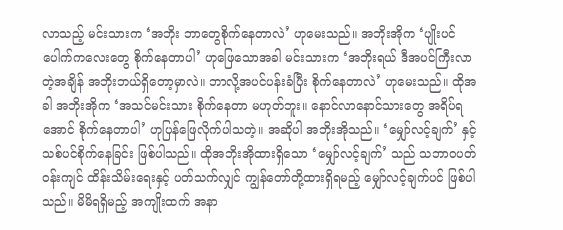လာသည့် မင်းသားက ‘အဘိုး ဘာတွေစိုက်နေတာလဲ’ ဟုမေးသည်။ အဘိုးအိုက ‘ပျိုးပင်ပေါက်ကလေးတွေ စိုက်နေတာပါ’ ဟုဖြေသောအခါ မင်းသားက ‘အဘိုးရယ် ဒီအပင်ကြီးလာတဲ့အချိန် အဘိုးဘယ်ရှိတော့မှာလဲ။ ဘာလို့အပင်ပန်းခံပြီး စိုက်နေတာလဲ’ ဟုမေးသည်။ ထိုအခါ အဘိုးအိုက ‘အသင်မင်းသား စိုက်နေတာ မဟုတ်ဘူး။ နောင်လာနောင်သားတွေ အရိပ်ရအောင် စိုက်နေတာပါ’ ဟုပြန်ဖြေလိုက်ပါသတဲ့။ အဆိုပါ အဘိုးအိုသည်။ ‘မျှော်လင့်ချက်’ နှင့်သစ်ပင်စိုက်နေခြင်း ဖြစ်ပါသည်။ ထိုအဘိုးအိုထားရှိသော ‘မျှော်လင့်ချက်’ သည် သဘာဝပတ်ဝန်းကျင် ထိန်းသိမ်းရေးနှင့် ပတ်သက်လျှင် ကျွန်တော်တို့ထားရှိရမည့် မျှော်လင့်ချက်ပင် ဖြစ်ပါသည်။ မိမိရရှိမည့် အကျိုးထက် အနာ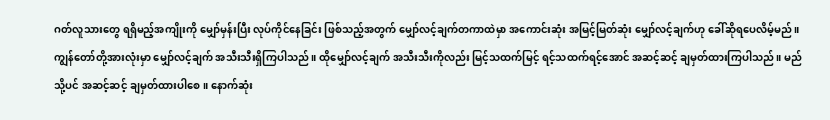ဂတ်လူသားတွေ ရရှိမည့်အကျိုးကို မျှော်မှန်းပြီး လုပ်ကိုင်နေခြင်း ဖြစ်သည့်အတွက် မျှော်လင့်ချက်တကာထဲမှာ အကောင်းဆုံး အမြင့်မြတ်ဆုံး မျှော်လင့်ချက်ဟု ခေါ်ဆိုရပေလိမ့်မည်။
ကျွန်တော်တို့အားလုံးမှာ မျှော်လင့်ချက် အသီးသီးရှိကြပါသည်။ ထိုမျှော်လင့်ချက် အသီးသီးကိုလည်း မြင့်သထက်မြင့် ရင့်သထက်ရင့်အောင် အဆင့်ဆင့် ချမှတ်ထားကြပါသည်။ မည်သို့ပင် အဆင့်ဆင့် ချမှတ်ထားပါစေ။ နောက်ဆုံး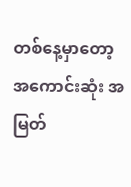တစ်နေ့မှာတော့ အကောင်းဆုံး အမြတ်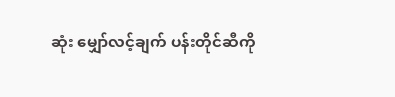ဆုံး မျှော်လင့်ချက် ပန်းတိုင်ဆီကို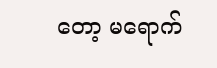တော့ မရောက်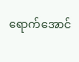ရောက်အောင်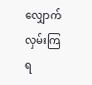လျှောက်လှမ်းကြရ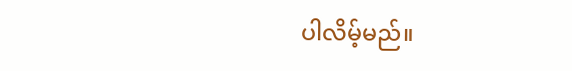ပါလိမ့်မည်။